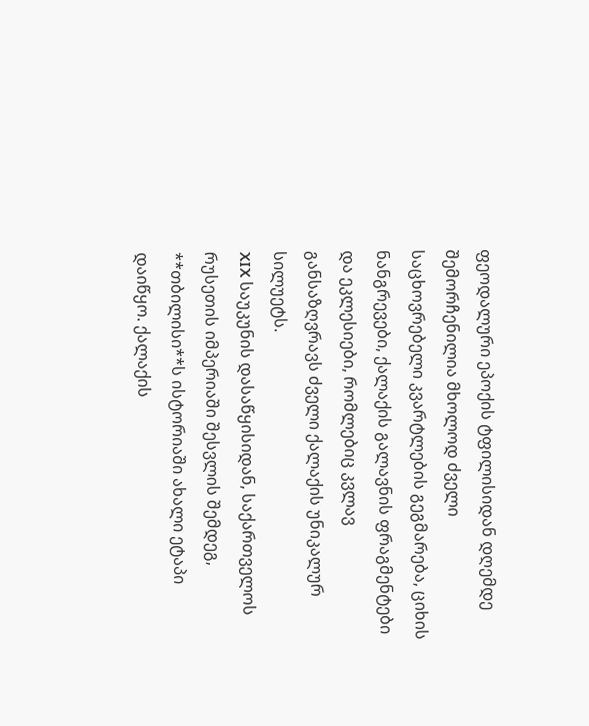ფეოდალური ეპოქის ტფილისიდან დღემდე შემორჩენილია მხოლოდ ძველი საცხოვრებელი კვარტლების გეგმარება, ციხის ნანგრევები, ქალაქის გალავნის ფრაგმენტები და ეკლესიები, რომლებიც კვლავ განსაზღვრავს ძველი ქალაქის უნიკალურ სილუეტს.
XIX საუკუნის დასაწყისიდან, საქართველოს რუსეთის იმპერიაში შესვლის შემდეგ, **თბილისი**ს ისტორიაში ახალი ეტაპი დაიწყო. ქალაქის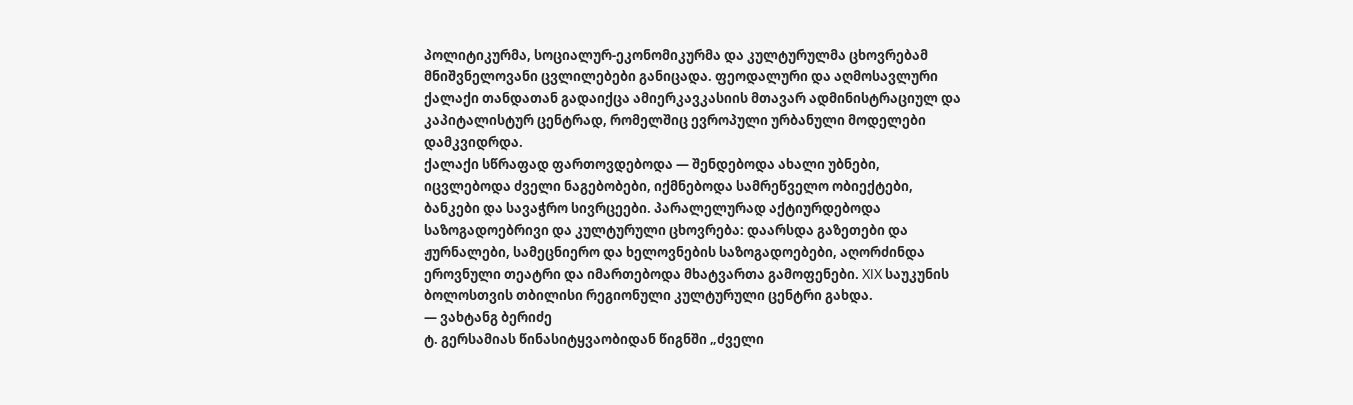პოლიტიკურმა, სოციალურ-ეკონომიკურმა და კულტურულმა ცხოვრებამ მნიშვნელოვანი ცვლილებები განიცადა. ფეოდალური და აღმოსავლური ქალაქი თანდათან გადაიქცა ამიერკავკასიის მთავარ ადმინისტრაციულ და კაპიტალისტურ ცენტრად, რომელშიც ევროპული ურბანული მოდელები დამკვიდრდა.
ქალაქი სწრაფად ფართოვდებოდა — შენდებოდა ახალი უბნები, იცვლებოდა ძველი ნაგებობები, იქმნებოდა სამრეწველო ობიექტები, ბანკები და სავაჭრო სივრცეები. პარალელურად აქტიურდებოდა საზოგადოებრივი და კულტურული ცხოვრება: დაარსდა გაზეთები და ჟურნალები, სამეცნიერო და ხელოვნების საზოგადოებები, აღორძინდა ეროვნული თეატრი და იმართებოდა მხატვართა გამოფენები. XIX საუკუნის ბოლოსთვის თბილისი რეგიონული კულტურული ცენტრი გახდა.
— ვახტანგ ბერიძე
ტ. გერსამიას წინასიტყვაობიდან წიგნში „ძველი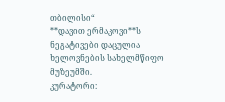თბილისი“
**დავით ერმაკოვი**ს ნეგატივები დაცულია ხელოვნების სახელმწიფო მუზეუმში.
კურატორი: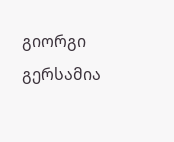გიორგი გერსამია